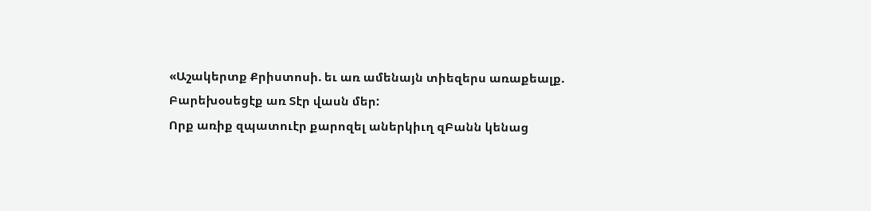«Աշակերտք Քրիստոսի. եւ առ ամենայն տիեզերս առաքեալք.
Բարեխօսեցէք առ Տէր վասն մեր:
Որք առիք զպատուէր քարոզել աներկիւղ զԲանն կենաց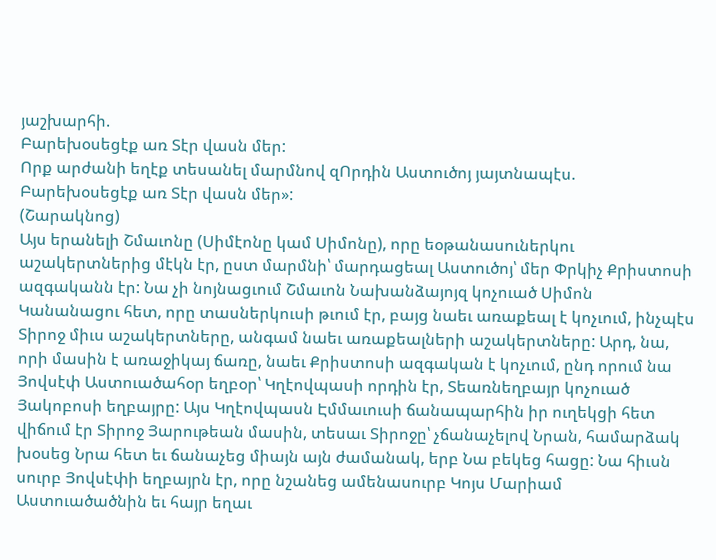յաշխարհի.
Բարեխօսեցէք առ Տէր վասն մեր:
Որք արժանի եղէք տեսանել մարմնով զՈրդին Աստուծոյ յայտնապէս.
Բարեխօսեցէք առ Տէր վասն մեր»:
(Շարակնոց)
Այս երանելի Շմաւոնը (Սիմէոնը կամ Սիմոնը), որը եօթանասուներկու աշակերտներից մէկն էր, ըստ մարմնի՝ մարդացեալ Աստուծոյ՝ մեր Փրկիչ Քրիստոսի ազգականն էր: Նա չի նոյնացւում Շմաւոն Նախանձայոյզ կոչուած Սիմոն Կանանացու հետ, որը տասներկուսի թւում էր, բայց նաեւ առաքեալ է կոչւում, ինչպէս Տիրոջ միւս աշակերտները, անգամ նաեւ առաքեալների աշակերտները: Արդ, նա, որի մասին է առաջիկայ ճառը, նաեւ Քրիստոսի ազգական է կոչւում, ընդ որում նա Յովսէփ Աստուածահօր եղբօր՝ Կղէովպասի որդին էր, Տեառնեղբայր կոչուած Յակոբոսի եղբայրը: Այս Կղէովպասն Էմմաւուսի ճանապարհին իր ուղեկցի հետ վիճում էր Տիրոջ Յարութեան մասին, տեսաւ Տիրոջը՝ չճանաչելով Նրան, համարձակ խօսեց Նրա հետ եւ ճանաչեց միայն այն ժամանակ, երբ Նա բեկեց հացը: Նա հիւսն սուրբ Յովսէփի եղբայրն էր, որը նշանեց ամենասուրբ Կոյս Մարիամ Աստուածածնին եւ հայր եղաւ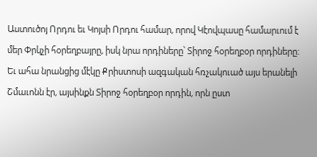Աստուծոյ Որդու եւ Կոյսի Որդու համար, որով Կէովպասը համարւում է մեր Փրկչի հօրեղբայրը, իսկ նրա որդիները՝ Տիրոջ հօրեղբօր որդիները:
Եւ ահա նրանցից մէկը Քրիստոսի ազգական հռչակուած այս երանելի Շմաւոնն էր, այսինքն Տիրոջ հօրեղբօր որդին, որն ըստ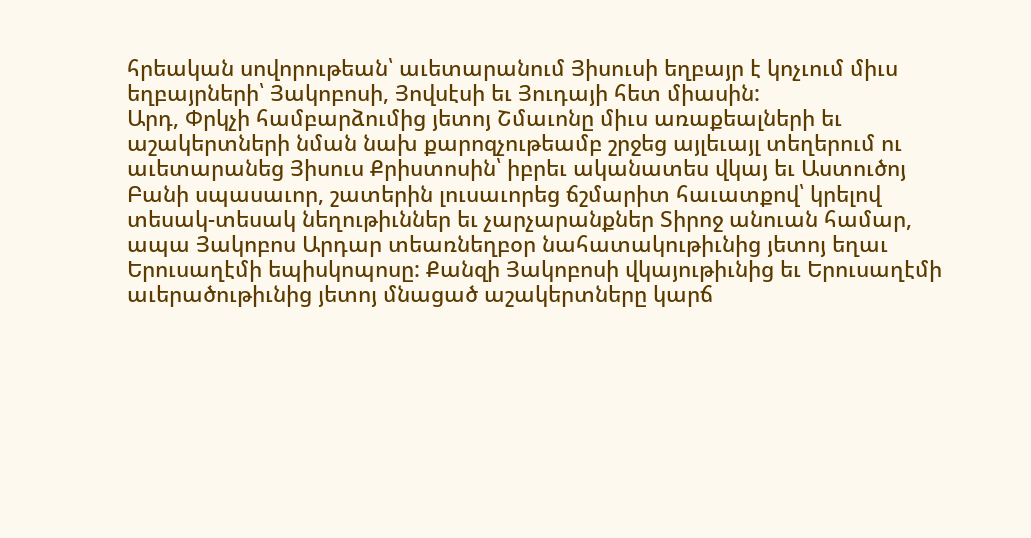հրեական սովորութեան՝ աւետարանում Յիսուսի եղբայր է կոչւում միւս եղբայրների՝ Յակոբոսի, Յովսէսի եւ Յուդայի հետ միասին:
Արդ, Փրկչի համբարձումից յետոյ Շմաւոնը միւս առաքեալների եւ աշակերտների նման նախ քարոզչութեամբ շրջեց այլեւայլ տեղերում ու աւետարանեց Յիսուս Քրիստոսին՝ իբրեւ ականատես վկայ եւ Աստուծոյ Բանի սպասաւոր, շատերին լուսաւորեց ճշմարիտ հաւատքով՝ կրելով տեսակ-տեսակ նեղութիւններ եւ չարչարանքներ Տիրոջ անուան համար, ապա Յակոբոս Արդար տեառնեղբօր նահատակութիւնից յետոյ եղաւ Երուսաղէմի եպիսկոպոսը: Քանզի Յակոբոսի վկայութիւնից եւ Երուսաղէմի աւերածութիւնից յետոյ մնացած աշակերտները կարճ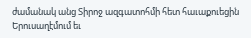ժամանակ անց Տիրոջ ազգատոհմի հետ հաւաքուեցին Երուսաղէմում եւ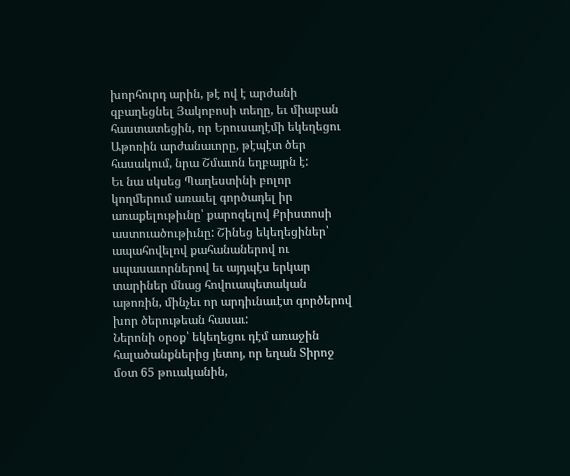խորհուրդ արին, թէ ով է արժանի զբաղեցնել Յակոբոսի տեղը, եւ միաբան հաստատեցին, որ Երուսաղէմի եկեղեցու Աթոռին արժանաւորը, թէպէտ ծեր հասակում, նրա Շմաւոն եղբայրն է:
Եւ նա սկսեց Պաղեստինի բոլոր կողմերում առաւել գործադել իր առաքելութիւնը՝ քարոզելով Քրիստոսի աստուածութիւնը: Շինեց եկեղեցիներ՝ ապահովելով քահանաներով ու սպասաւորներով եւ այդպէս երկար տարիներ մնաց հովուապետական աթոռին, մինչեւ որ արդիւնաւէտ գործերով խոր ծերութեան հասաւ:
Ներոնի օրօք՝ եկեղեցու դէմ առաջին հալածանքներից յետոյ, որ եղան Տիրոջ մօտ 65 թուականին,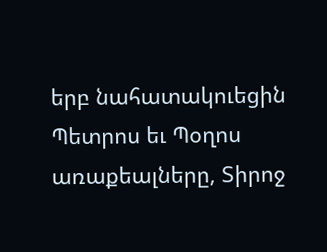երբ նահատակուեցին Պետրոս եւ Պօղոս առաքեալները, Տիրոջ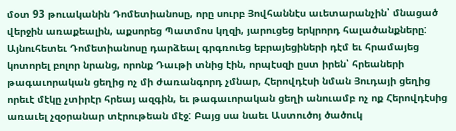մօտ 93 թուականին Դոմետիանոսը, որը սուրբ Յովհաննէս աւետարանչին՝ մնացած վերջին առաքեալին, աքսորեց Պատմոս կղզի, յարուցեց երկրորդ հալածանքները: Այնուհետեւ Դոմետիանոսը դարձեալ գրգռուեց եբրայեցիների դէմ եւ հրամայեց կոտորել բոլոր նրանց, որոնք Դաւթի տնից էին, որպէսզի ըստ իրեն՝ հրեաների թագաւորական ցեղից ոչ մի ժառանգորդ չմնար, Հերովդէսի նման Յուդայի ցեղից որեւէ մէկը չտիրէր հրեայ ազգին, եւ թագաւորական ցեղի անուամբ ոչ ոք Հերովդէսից առաւել չզօրանար տէրութեան մէջ: Բայց սա նաեւ Աստուծոյ ծածուկ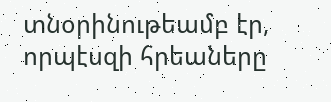տնօրինութեամբ էր, որպէսզի հրեաները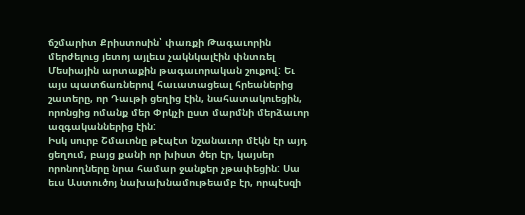ճշմարիտ Քրիստոսին՝ փառքի Թագաւորին մերժելուց յետոյ այլեւս չակնկալէին փնտռել Մեսիային արտաքին թագաւորական շուքով: Եւ այս պատճառներով հաւատացեալ հրեաներից շատերը, որ Դաւթի ցեղից էին, նահատակուեցին, որոնցից ոմանք մեր Փրկչի ըստ մարմնի մերձաւոր ազգականներից էին:
Իսկ սուրբ Շմաւոնը թէպէտ նշանաւոր մէկն էր այդ ցեղում, բայց քանի որ խիստ ծեր էր, կայսեր որոնողները նրա համար ջանքեր չթափեցին: Սա եւս Աստուծոյ նախախնամութեամբ էր, որպէսզի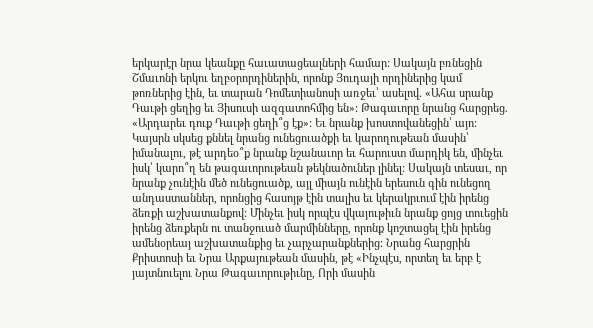երկարէր նրա կեանքը հաւատացեալների համար: Սակայն բռնեցին Շմաւոնի երկու եղբօրորդիներին, որոնք Յուդայի որդիներից կամ թոռներից էին, եւ տարան Դոմետիանոսի առջեւ՝ ասելով. «Ահա սրանք Դաւթի ցեղից եւ Յիսուսի ազգատոհմից են»: Թագաւորը նրանց հարցրեց. «Արդարեւ դուք Դաւթի ցեղի՞ց էք»: Եւ նրանք խոստովանեցին՝ այո: Կայսրն սկսեց քննել նրանց ունեցուածքի եւ կարողութեան մասին՝ իմանալու, թէ արդեօ՞ք նրանք նշանաւոր եւ հարուստ մարդիկ են, մինչեւ իսկ՝ կարո՞ղ են թագաւորութեան թեկնածուներ լինել: Սակայն տեսաւ, որ նրանք չունէին մեծ ունեցուածք, այլ միայն ունէին երեսուն գին ունեցող անդաստաններ, որոնցից հասոյթ էին տալիս եւ կերակրւում էին իրենց ձեռքի աշխատանքով: Մինչեւ իսկ որպէս վկայութիւն նրանք ցոյց տուեցին իրենց ձեռքերն ու տանջուած մարմինները, որոնք կոշտացել էին իրենց ամենօրեայ աշխատանքից եւ չարչարանքներից: Նրանց հարցրին Քրիստոսի եւ Նրա Արքայութեան մասին, թէ «Ինչպէս, որտեղ եւ երբ է յայտնուելու Նրա Թագաւորութիւնը, Որի մասին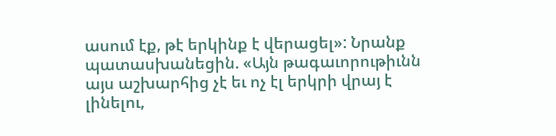ասում էք, թէ երկինք է վերացել»: Նրանք պատասխանեցին. «Այն թագաւորութիւնն այս աշխարհից չէ եւ ոչ էլ երկրի վրայ է լինելու,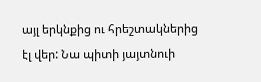այլ երկնքից ու հրեշտակներից էլ վեր: Նա պիտի յայտնուի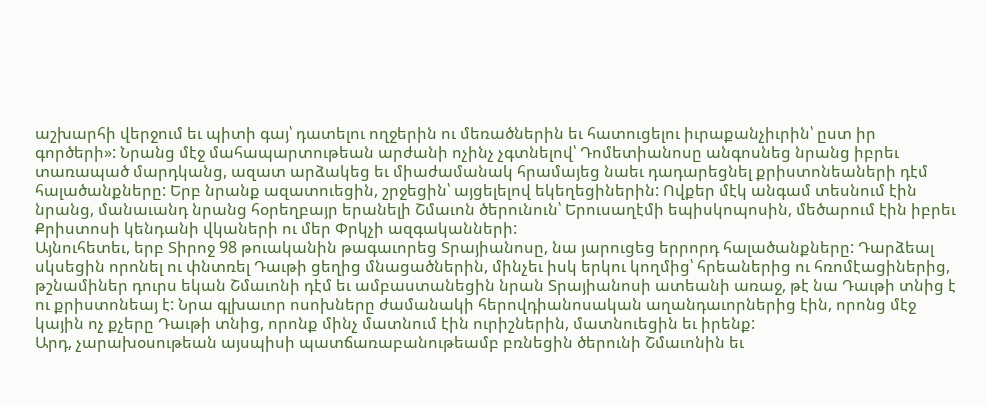աշխարհի վերջում եւ պիտի գայ՝ դատելու ողջերին ու մեռածներին եւ հատուցելու իւրաքանչիւրին՝ ըստ իր գործերի»: Նրանց մէջ մահապարտութեան արժանի ոչինչ չգտնելով՝ Դոմետիանոսը անգոսնեց նրանց իբրեւ տառապած մարդկանց, ազատ արձակեց եւ միաժամանակ հրամայեց նաեւ դադարեցնել քրիստոնեաների դէմ հալածանքները: Երբ նրանք ազատուեցին, շրջեցին՝ այցելելով եկեղեցիներին: Ովքեր մէկ անգամ տեսնում էին նրանց, մանաւանդ նրանց հօրեղբայր երանելի Շմաւոն ծերունուն՝ Երուսաղէմի եպիսկոպոսին, մեծարում էին իբրեւ Քրիստոսի կենդանի վկաների ու մեր Փրկչի ազգականների:
Այնուհետեւ, երբ Տիրոջ 98 թուականին թագաւորեց Տրայիանոսը, նա յարուցեց երրորդ հալածանքները: Դարձեալ սկսեցին որոնել ու փնտռել Դաւթի ցեղից մնացածներին, մինչեւ իսկ երկու կողմից՝ հրեաներից ու հռոմէացիներից, թշնամիներ դուրս եկան Շմաւոնի դէմ եւ ամբաստանեցին նրան Տրայիանոսի ատեանի առաջ, թէ նա Դաւթի տնից է ու քրիստոնեայ է: Նրա գլխաւոր ոսոխները ժամանակի հերովդիանոսական աղանդաւորներից էին, որոնց մէջ կային ոչ քչերը Դաւթի տնից, որոնք մինչ մատնում էին ուրիշներին, մատնուեցին եւ իրենք:
Արդ, չարախօսութեան այսպիսի պատճառաբանութեամբ բռնեցին ծերունի Շմաւոնին եւ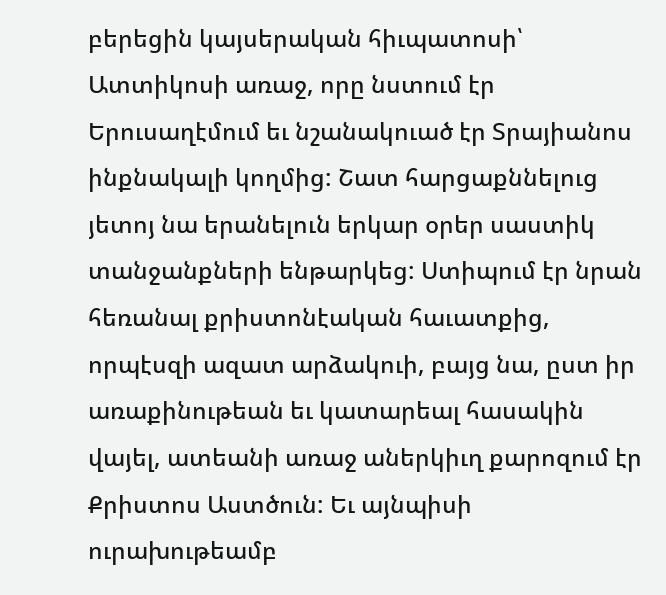բերեցին կայսերական հիւպատոսի՝ Ատտիկոսի առաջ, որը նստում էր Երուսաղէմում եւ նշանակուած էր Տրայիանոս ինքնակալի կողմից: Շատ հարցաքննելուց յետոյ նա երանելուն երկար օրեր սաստիկ տանջանքների ենթարկեց: Ստիպում էր նրան հեռանալ քրիստոնէական հաւատքից, որպէսզի ազատ արձակուի, բայց նա, ըստ իր առաքինութեան եւ կատարեալ հասակին վայել, ատեանի առաջ աներկիւղ քարոզում էր Քրիստոս Աստծուն: Եւ այնպիսի ուրախութեամբ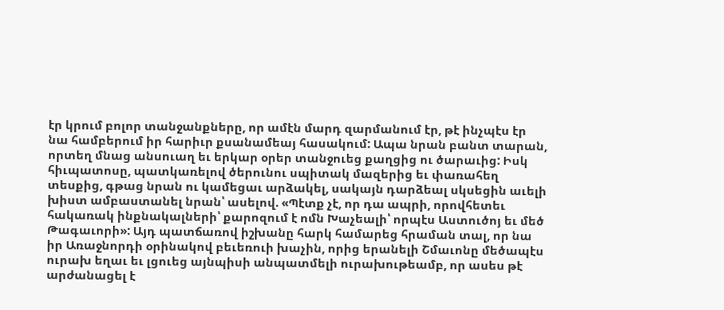էր կրում բոլոր տանջանքները, որ ամէն մարդ զարմանում էր, թէ ինչպէս էր նա համբերում իր հարիւր քսանամեայ հասակում: Ապա նրան բանտ տարան, որտեղ մնաց անսուաղ եւ երկար օրեր տանջուեց քաղցից ու ծարաւից: Իսկ հիւպատոսը, պատկառելով ծերունու սպիտակ մազերից եւ փառահեղ տեսքից, գթաց նրան ու կամեցաւ արձակել, սակայն դարձեալ սկսեցին աւելի խիստ ամբաստանել նրան՝ ասելով. «Պէտք չէ, որ դա ապրի, որովհետեւ հակառակ ինքնակալների՝ քարոզում է ոմն Խաչեալի՝ որպէս Աստուծոյ եւ մեծ Թագաւորի»: Այդ պատճառով իշխանը հարկ համարեց հրաման տալ, որ նա իր Առաջնորդի օրինակով բեւեռուի խաչին, որից երանելի Շմաւոնը մեծապէս ուրախ եղաւ եւ լցուեց այնպիսի անպատմելի ուրախութեամբ, որ ասես թէ արժանացել է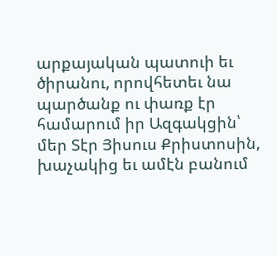արքայական պատուի եւ ծիրանու, որովհետեւ նա պարծանք ու փառք էր համարում իր Ազգակցին՝ մեր Տէր Յիսուս Քրիստոսին, խաչակից եւ ամէն բանում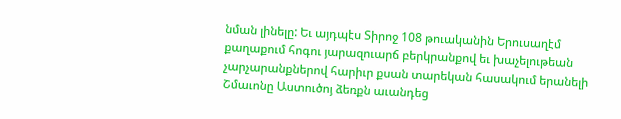նման լինելը: Եւ այդպէս Տիրոջ 108 թուականին Երուսաղէմ քաղաքում հոգու յարազուարճ բերկրանքով եւ խաչելութեան չարչարանքներով հարիւր քսան տարեկան հասակում երանելի Շմաւոնը Աստուծոյ ձեռքն աւանդեց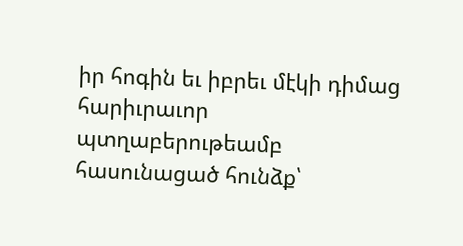իր հոգին եւ իբրեւ մէկի դիմաց հարիւրաւոր պտղաբերութեամբ հասունացած հունձք՝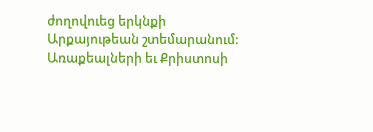ժողովուեց երկնքի Արքայութեան շտեմարանում:
Առաքեալների եւ Քրիստոսի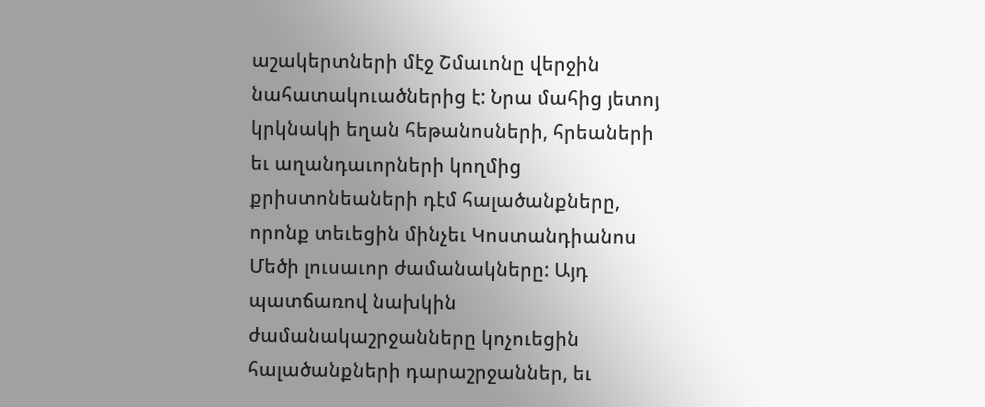աշակերտների մէջ Շմաւոնը վերջին նահատակուածներից է: Նրա մահից յետոյ կրկնակի եղան հեթանոսների, հրեաների եւ աղանդաւորների կողմից քրիստոնեաների դէմ հալածանքները, որոնք տեւեցին մինչեւ Կոստանդիանոս Մեծի լուսաւոր ժամանակները: Այդ պատճառով նախկին ժամանակաշրջանները կոչուեցին հալածանքների դարաշրջաններ, եւ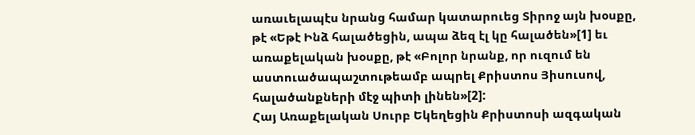առաւելապէս նրանց համար կատարուեց Տիրոջ այն խօսքը, թէ «Եթէ Ինձ հալածեցին, ապա ձեզ էլ կը հալածեն»[1] եւ առաքելական խօսքը, թէ «Բոլոր նրանք, որ ուզում են աստուածապաշտութեամբ ապրել Քրիստոս Յիսուսով, հալածանքների մէջ պիտի լինեն»[2]:
Հայ Առաքելական Սուրբ Եկեղեցին Քրիստոսի ազգական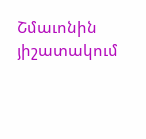Շմաւոնին յիշատակում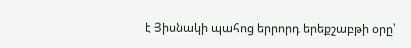է Յիսնակի պահոց երրորդ երեքշաբթի օրը՝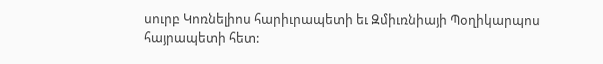սուրբ Կոռնելիոս հարիւրապետի եւ Զմիւռնիայի Պօղիկարպոս հայրապետի հետ: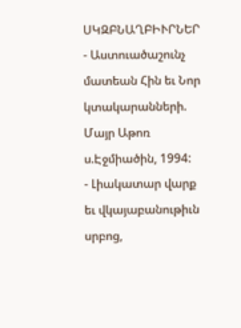ՍԿԶԲՆԱՂԲԻՒՐՆԵՐ
- Աստուածաշունչ մատեան Հին եւ Նոր կտակարանների. Մայր Աթոռ ս.Էջմիածին, 1994:
- Լիակատար վարք եւ վկայաբանութիւն սրբոց,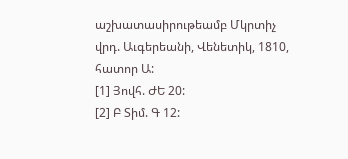աշխատասիրութեամբ Մկրտիչ վրդ. Աւգերեանի, Վենետիկ, 1810, հատոր Ա:
[1] Յովհ. ԺԵ 20:
[2] Բ Տիմ. Գ 12: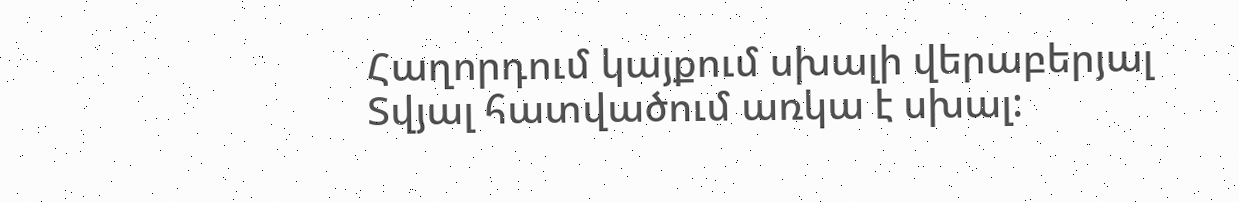Հաղորդում կայքում սխալի վերաբերյալ
Տվյալ հատվածում առկա է սխալ: